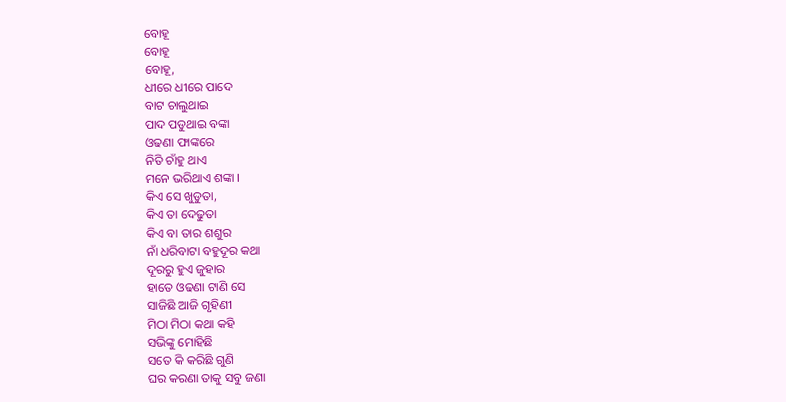ବୋହୂ
ବୋହୂ
ବୋହୂ,
ଧୀରେ ଧୀରେ ପାଦେ
ବାଟ ଚାଲୁଥାଇ
ପାଦ ପଡୁଥାଇ ବଙ୍କା
ଓଢଣା ଫାଙ୍କରେ
ନିତି ଚାଁହୁ ଥାଏ
ମନେ ଭରିଥାଏ ଶଙ୍କା ।
କିଏ ସେ ଖୁଡୁତା,
କିଏ ତା ଦେଢୁତା
କିଏ ବା ତାର ଶଶୁର
ନାଁ ଧରିବାଟା ବହୁଦୂର କଥା
ଦୂରରୁ ହୁଏ ଜୁହାର
ହାତେ ଓଢଣା ଟାଣି ସେ
ସାଜିଛି ଆଜି ଗୃହିଣୀ
ମିଠା ମିଠା କଥା କହି
ସଭିଙ୍କୁ ମୋହିଛି
ସତେ କି କରିଛି ଗୁଣି
ଘର କରଣା ତାକୁ ସବୁ ଜଣା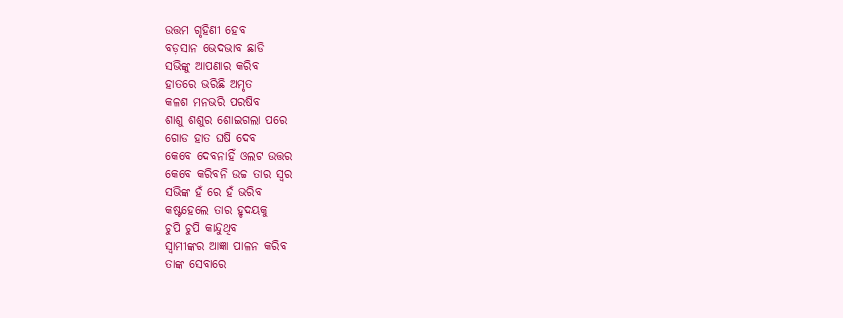ଉତ୍ତମ ଗୃହିଣୀ ହେବ
ବଡ଼ସାନ ଭେଦଭାବ ଛାଡି
ସଭିଙ୍କୁ ଆପଣାର କରିବ
ହାତରେ ଭରିଛି ଅମୃତ
କଳଶ ମନଭରି ପରଷିବ
ଶାଶୁ ଶଶୁର ଶୋଇଗଲା ପରେ
ଗୋଡ ହାତ ଘଷି ଦେବ
କେବେ ଦେବନାହିଁ ଓଲଟ ଉତ୍ତର
କେବେ କରିବନି ଉଚ୍ଚ ତାର ସ୍ୱର
ସଭିଙ୍କ ହଁ ରେ ହଁ ଭରିବ
କଷ୍ଟହେଲେ ତାର ହୃଦୟକୁ
ଚୁପି ଚୁପି କାନ୍ଦୁଥିବ
ସ୍ୱାମୀଙ୍କର ଆଜ୍ଞା ପାଳନ କରିବ
ତାଙ୍କ ସେବାରେ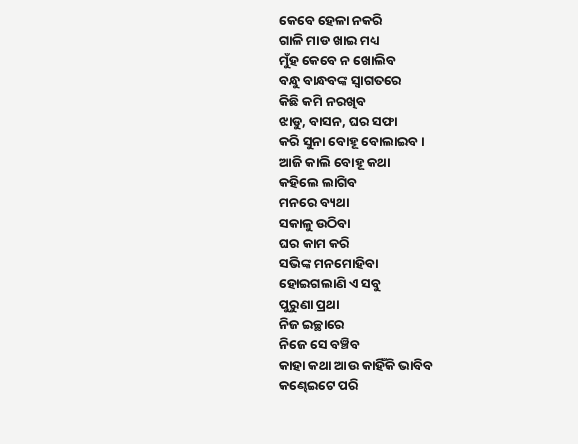କେବେ ହେଳା ନକରି
ଗାଳି ମାଡ ଖାଇ ମଧ୍ୟ
ମୁଁହ କେବେ ନ ଖୋଲିବ
ବନ୍ଧୁ ବାନ୍ଧବଙ୍କ ସ୍ୱାଗତରେ
କିଛି କମି ନରଖିବ
ଝାଡୁ, ବାସନ, ଘର ସଫା
କରି ସୁନା ବୋହୂ ବୋଲାଇବ ।
ଆଜି କାଲି ବୋହୂ କଥା
କହିଲେ ଲାଗିବ
ମନରେ ବ୍ୟଥା
ସକାଳୁ ଉଠିବା
ଘର କାମ କରି
ସଭିଙ୍କ ମନମୋହିବା
ହୋଇଗଲାଣି ଏ ସବୁ
ପୁରୁଣା ପ୍ରଥା
ନିଜ ଇଚ୍ଛାରେ
ନିଜେ ସେ ବଞ୍ଚିବ
କାହା କଥା ଆଉ କାହିଁକି ଭାବିବ
କଣ୍ଢେଇଟେ ପରି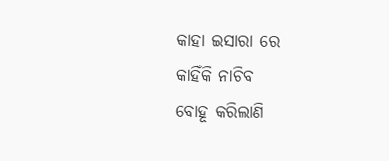କାହା ଇସାରା ରେ
କାହିଁକି ନାଚିବ
ବୋହୂ କରିଲାଣି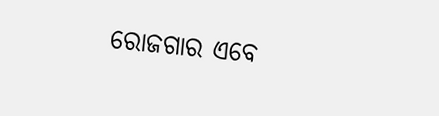ରୋଜଗାର ଏବେ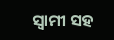ସ୍ୱାମୀ ସହ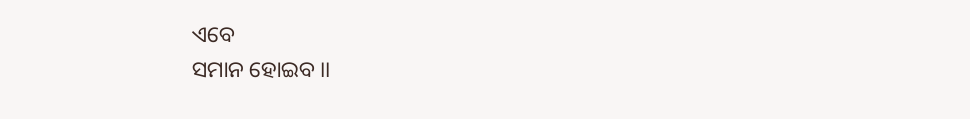ଏବେ
ସମାନ ହୋଇବ ।।